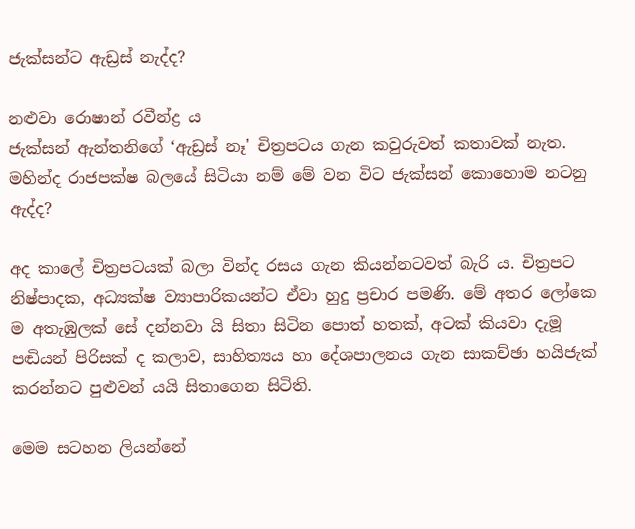ජැක්සන්ට ඇඩ්‍රස් නැද්ද?

නළුවා රොෂාන් රවීන්ද්‍ර ය
ජැක්සන් ඇන්තනිගේ ‘ඇඩ්‍රස් නෑ' චිත්‍රපටය ගැන කවුරුවත් කතාවක් නැත. මහින්ද රාජපක්ෂ බලයේ සිටියා නම් මේ වන විට ජැක්සන් කොහොම නටනු ඇද්ද?

අද කාලේ චිත්‍රපටයක් බලා වින්ද රසය ගැන කියන්නටවත් බැරි ය. චිත්‍රපට නිෂ්පාදක, අධ්‍යක්ෂ ව්‍යාපාරිකයන්ට ඒවා හුදු ප්‍රචාර පමණි. මේ අතර ලෝකෙ ම අතැඹුලක් සේ දන්නවා යි සිතා සිටින පොත් හතක්, අටක් කියවා දැමූ පඬියන් පිරිසක් ද කලාව, සාහිත්‍යය හා දේශපාලනය ගැන සාකච්ඡා හයිජැක් කරන්නට පුළුවන් යයි සිතාගෙන සිටිති.

මෙම සටහන ලියන්නේ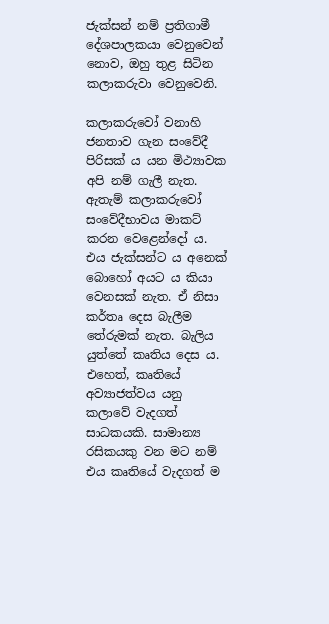ජැක්සන් නම් ප්‍රතිගාමී දේශපාලකයා වෙනුවෙන් නොව, ඔහු තුළ සිටින කලාකරුවා වෙනුවෙනි.

කලාකරුවෝ වනාහි ජනතාව ගැන සංවේදී පිරිසක් ය යන මිථ්‍යාවක අපි නම් ගැලී නැත. ඇතැම් කලාකරුවෝ සංවේදීභාවය මාකට් කරන වෙළෙන්දෝ ය. එය ජැක්සන්ට ය අනෙක් බොහෝ අයට ය කියා වෙනසක් නැත. ඒ නිසා කර්තෘ දෙස බැලීම තේරුමක් නැත. බැලිය යුත්තේ කෘතිය දෙස ය. එහෙත්, කෘතියේ අව්‍යාජත්වය යනු කලාවේ වැදගත් සාධකයකි. සාමාන්‍ය රසිකයකු වන මට නම් එය කෘතියේ වැදගත් ම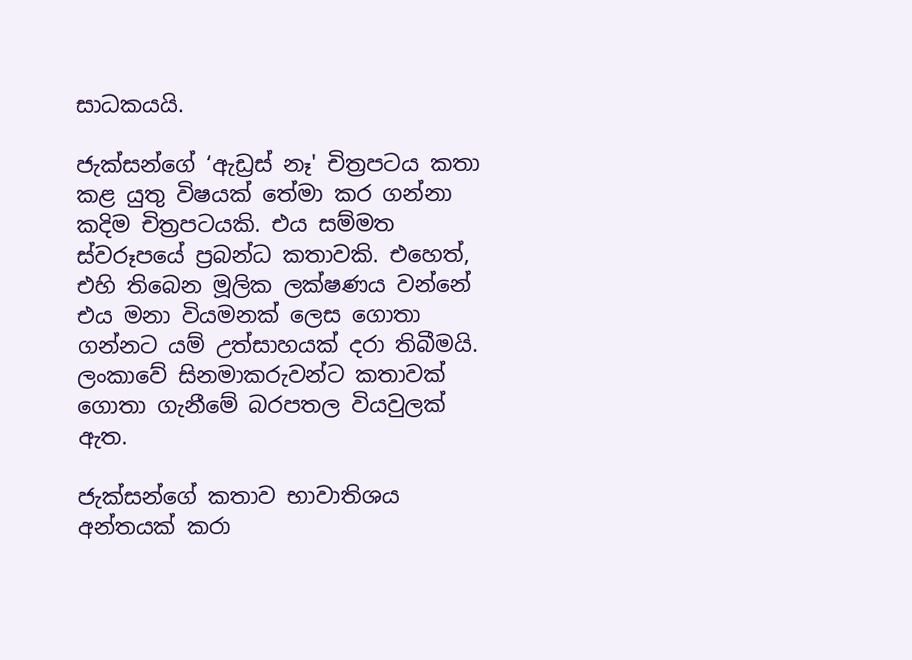සාධකයයි.

ජැක්සන්ගේ ‘ඇඩ්‍රස් නෑ' චිත්‍රපටය කතා කළ යුතු විෂයක් තේමා කර ගන්නා කදිම චිත්‍රපටයකි. එය සම්මත ස්වරූපයේ ප්‍රබන්ධ කතාවකි. එහෙත්, එහි තිබෙන මූලික ලක්ෂණය වන්නේ එය මනා වියමනක් ලෙස ගොතා ගන්නට යම් උත්සාහයක් දරා තිබීමයි. ලංකාවේ සිනමාකරුවන්ට කතාවක් ගොතා ගැනීමේ බරපතල වියවුලක් ඇත.

ජැක්සන්ගේ කතාව භාවාතිශය අන්තයක් කරා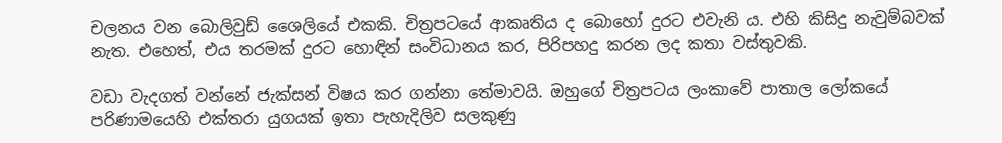චලනය වන බොලිවුඩ් ශෛලියේ එකකි. චිත්‍රපටයේ ආකෘතිය ද බොහෝ දුරට එවැනි ය. එහි කිසිදු නැවුම්බවක් නැත. එහෙත්, එය තරමක් දුරට හොඳින් සංවිධානය කර, පිරිපහදු කරන ලද කතා වස්තුවකි.

වඩා වැදගත් වන්නේ ජැක්සන් විෂය කර ගන්නා තේමාවයි. ඔහුගේ චිත්‍රපටය ලංකාවේ පාතාල ලෝකයේ පරිණාමයෙහි එක්තරා යුගයක් ඉතා පැහැදිලිව සලකුණු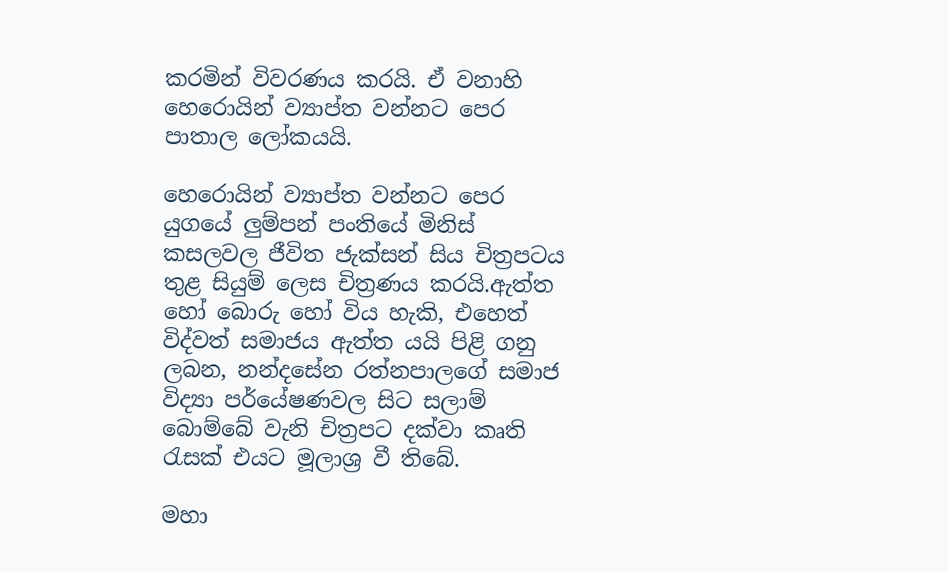කරමින් විවරණය කරයි. ඒ වනාහි හෙරොයින් ව්‍යාප්ත වන්නට පෙර පාතාල ලෝකයයි.

හෙරොයින් ව්‍යාප්ත වන්නට පෙර යුගයේ ලුම්පන් පංතියේ මිනිස් කසලවල ජීවිත ජැක්සන් සිය චිත්‍රපටය තුළ සියුම් ලෙස චිත්‍රණය කරයි.ඇත්ත හෝ බොරු හෝ විය හැකි, එහෙත් විද්වත් සමාජය ඇත්ත යයි පිළි ගනු ලබන, නන්දසේන රත්නපාලගේ සමාජ විද්‍යා පර්යේෂණවල සිට සලාම් බොම්බේ වැනි චිත්‍රපට දක්වා කෘති රැසක් එයට මූලාශ්‍ර වී තිබේ.

මහා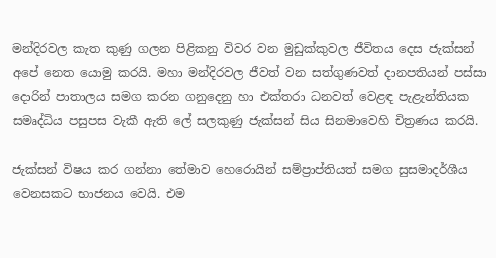මන්දිරවල කැත කුණු ගලන පිළිකනු විවර වන මුඩුක්කුවල ජීවිතය දෙස ජැක්සන් අපේ නෙත යොමු කරයි. මහා මන්දිරවල ජීවත් වන සත්ගුණවත් දානපතියන් පස්සා දොරින් පාතාලය සමග කරන ගනුදෙනු හා එක්තරා ධනවත් වෙළඳ පැළැන්තියක සමෘද්ධිය පසුපස වැකී ඇති ලේ සලකුණු ජැක්සන් සිය සිනමාවෙහි චිත්‍රණය කරයි.

ජැක්සන් විෂය කර ගන්නා තේමාව හෙරොයින් සම්ප්‍රාප්තියත් සමග සුසමාදර්ශීය වෙනසකට භාජනය වෙයි. එම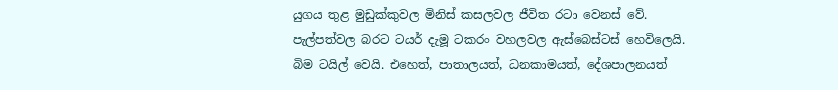යුගය තුළ මුඩුක්කුවල මිනිස් කසලවල ජීවිත රටා වෙනස් වේ. පැල්පත්වල බරට ටයර් දැමූ ටකරං වහලවල ඇස්බෙස්ටස් හෙවිලෙයි. බිම ටයිල් වෙයි. එහෙත්, පාතාලයත්, ධනකාමයත්, දේශපාලනයත්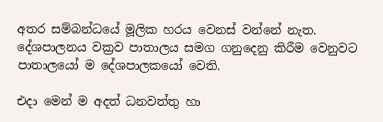අතර සම්බන්ධයේ මූලික හරය වෙනස් වන්නේ නැත. දේශපාලනය වක්‍රව පාතාලය සමග ගනුදෙනු කිරීම වෙනුවට පාතාලයෝ ම දේශපාලකයෝ වෙති.

එදා මෙන් ම අදත් ධනවත්තු හා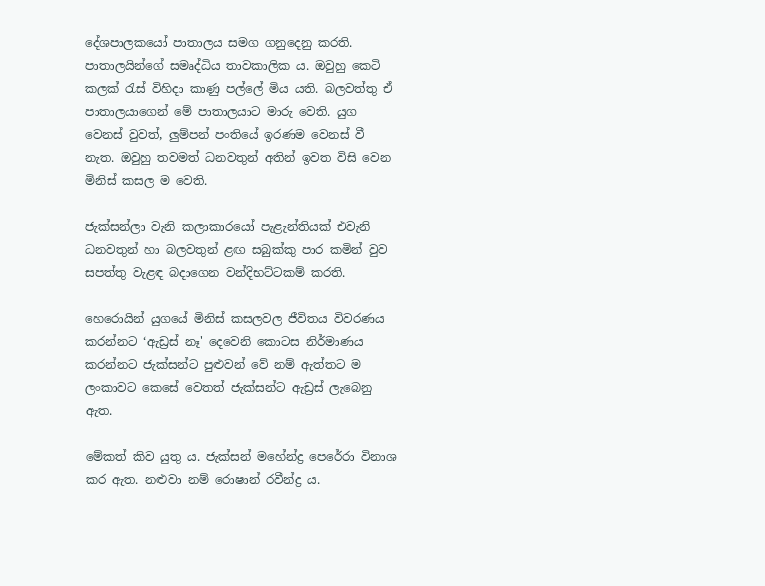දේශපාලකයෝ පාතාලය සමග ගනුදෙනු කරති. පාතාලයින්ගේ සමෘද්ධිය තාවකාලික ය. ඔවුහු කෙටි කලක් රැස් විහිදා කාණු පල්ලේ මිය යති. බලවත්තු ඒ පාතාලයාගෙන් මේ පාතාලයාට මාරු වෙති. යුග වෙනස් වුවත්, ලුම්පන් පංතියේ ඉරණම වෙනස් වී නැත. ඔවුහු තවමත් ධනවතුන් අතින් ඉවත විසි වෙන මිනිස් කසල ම වෙති.

ජැක්සන්ලා වැනි කලාකාරයෝ පැළැන්තියක් එවැනි ධනවතුන් හා බලවතුන් ළඟ සබුක්කු පාර කමින් වුව සපත්තු වැළඳ බදාගෙන වන්දිභට්ටකම් කරති.

හෙරොයින් යුගයේ මිනිස් කසලවල ජීවිතය විවරණය කරන්නට ‘ඇඩ්‍රස් නෑ' දෙවෙනි කොටස නිර්මාණය කරන්නට ජැක්සන්ට පුළුවන් වේ නම් ඇත්තට ම ලංකාවට කෙසේ වෙතත් ජැක්සන්ට ඇඩ්‍රස් ලැබෙනු ඇත.

මේකත් කිව යුතු ය. ජැක්සන් මහේන්ද්‍ර පෙරේරා විනාශ කර ඇත. නළුවා නම් රොෂාන් රවීන්ද්‍ර ය.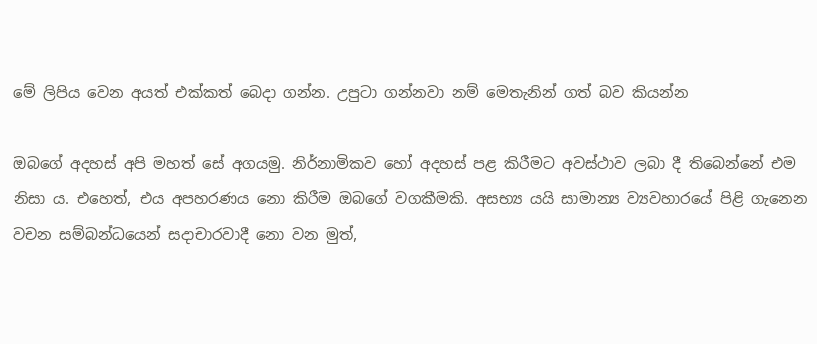මේ ලිපිය වෙන අයත් එක්කත් බෙදා ගන්න. උපුටා ගන්නවා නම් ‍මෙතැනින් ගත් බව කියන්න

ඔබගේ අදහස් අපි මහත් සේ අගයමු. නිර්නාමිකව හෝ අදහස් පළ කිරීමට අවස්ථාව ලබා දී තිබෙන්නේ එම නිසා ය. එහෙත්, එය අපහරණය නො කිරීම ඔබ‍ගේ වගකීමකි. අසභ්‍ය යයි සාමාන්‍ය ව්‍යවහාරයේ පිළි ගැනෙන වචන සම්බන්ධයෙන් සදාචාරවාදී නො වන මුත්,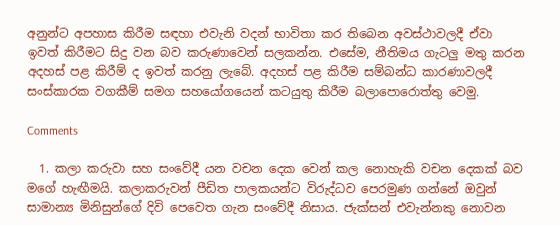අනුන්ට අපහාස කිරීම සඳහා එවැනි වදන් භාවිතා කර තිබෙන අවස්ථාවලදී ඒවා ඉවත් කිරීමට සිදු වන බව කරුණාවෙන් සලකන්න. එසේම, නීතිමය ගැටලු මතු කරන අදහස් පළ කිරීම් ද ඉවත් කරනු ලැබේ. අදහස් පළ කිරීම සම්බන්ධ කාරණාවලදී සංස්කාරක වගකීම් සමග සහයෝගයෙන් කටයුතු කිරීම බලාපොරොත්තු වෙමු.

Comments

  1. කලා කරුවා සහ සංවේදී යන වචන දෙක වෙන් කල නොහැකි වචන දෙකක් බව මගේ හැඟීමයි. කලාකරුවන් පීඩිත පාලකයන්ට විරුද්ධව පෙරමුණ ගන්නේ ඔවුන් සාමාන්‍ය මිනිසුන්ගේ දිවි පෙවෙත ගැන සංවේදී නිසාය. ජැක්සන් එවැන්නකු නොවන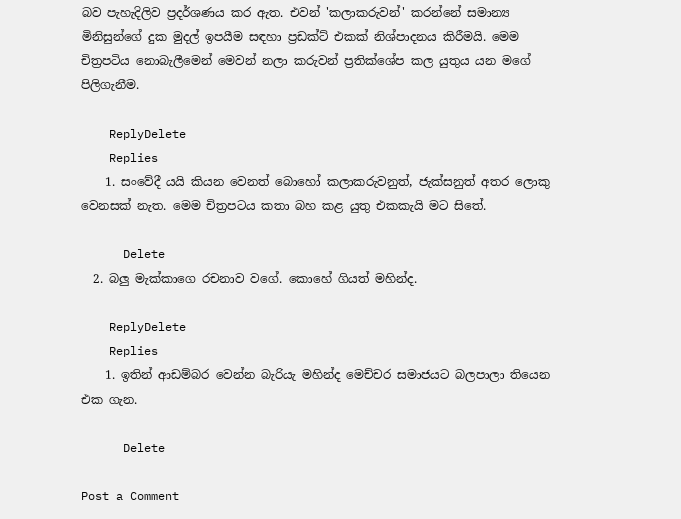බව පැහැදිලිව ප්‍රදර්ශණය කර ඇත. එවන් 'කලාකරුවන්' කරන්නේ සමාන්‍ය මිනිසුන්ගේ දුක මුදල් ඉපයීම සඳහා ප්‍රඩක්ට් එකක් නිශ්පාදනය කිරීමයි. මෙම චිත්‍රපටිය නොබැලීමෙන් මෙවන් නලා කරුවන් ප්‍රතික්ශේප කල යුතුය යන මගේ පිලිගැනීම.

    ReplyDelete
    Replies
    1. සංවේදී යයි කියන වෙනත් බොහෝ කලාකරුවනුත්, ජැක්සනුත් අතර ලොකු වෙනසක් නැත. මෙම චිත්‍රපටය කතා බහ කළ යුතු එකකැයි මට සිතේ.

      Delete
  2. බලු මැක්කාගෙ රචනාව වගේ. කොහේ ගියත් මහින්ද.

    ReplyDelete
    Replies
    1. ඉතින් ආඩම්බර වෙන්න බැරියැ මහින්ද මෙච්චර සමාජයට බලපාලා තියෙන එක ගැන.

      Delete

Post a Comment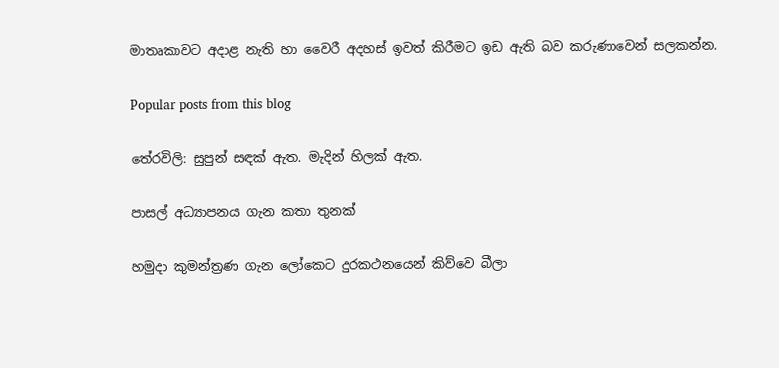මාතෘකාවට අදාළ නැති හා වෛරී අදහස් ඉවත් කිරීමට ඉඩ ඇති බව කරුණාවෙන් සලකන්න.

Popular posts from this blog

තේරවිලි: සුපුන් සඳක් ඇත. මැදින් හිලක් ඇත.

පාසල් අධ්‍යාපනය ගැන කතා තුනක්

හමුදා කුමන්ත්‍රණ ගැන ලෝකෙට දුරකථනයෙන් කිව්වෙ බීලා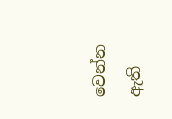වෙන්න ඇති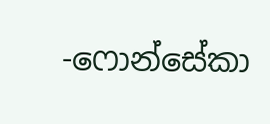-ෆොන්සේකා